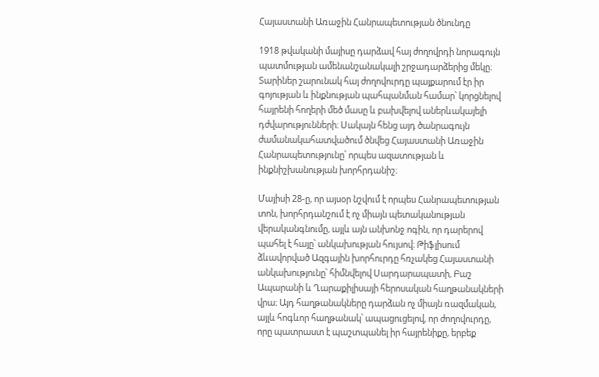Հայաստանի Առաջին Հանրապետության ծնունդը

1918 թվականի մայիսը դարձավ հայ ժողովրդի նորագույն պատմության ամենանշանակալի շրջադարձերից մեկը։ Տարիներ շարունակ հայ ժողովուրդը պայքարում էր իր գոյության և ինքնության պահպանման համար՝ կորցնելով հայրենի հողերի մեծ մասը և բախվելով աներևակայելի դժվարությունների։ Սակայն հենց այդ ծանրագույն ժամանակահատվածում ծնվեց Հայաստանի Առաջին Հանրապետությունը՝ որպես ազատության և ինքնիշխանության խորհրդանիշ։

Մայիսի 28-ը, որ այսօր նշվում է որպես Հանրապետության տոն, խորհրդանշում է ոչ միայն պետականության վերականգնումը, այլև այն անխոնջ ոգին, որ դարերով պահել է հայը՝ անկախության հույսով։ Թիֆլիսում ձևավորված Ազգային խորհուրդը հռչակեց Հայաստանի անկախությունը՝ հիմնվելով Սարդարապատի, Բաշ Ապարանի և Ղարաքիլիսայի հերոսական հաղթանակների վրա։ Այդ հաղթանակները դարձան ոչ միայն ռազմական, այլև հոգևոր հաղթանակ՝ ապացուցելով, որ ժողովուրդը, որը պատրաստ է պաշտպանել իր հայրենիքը, երբեք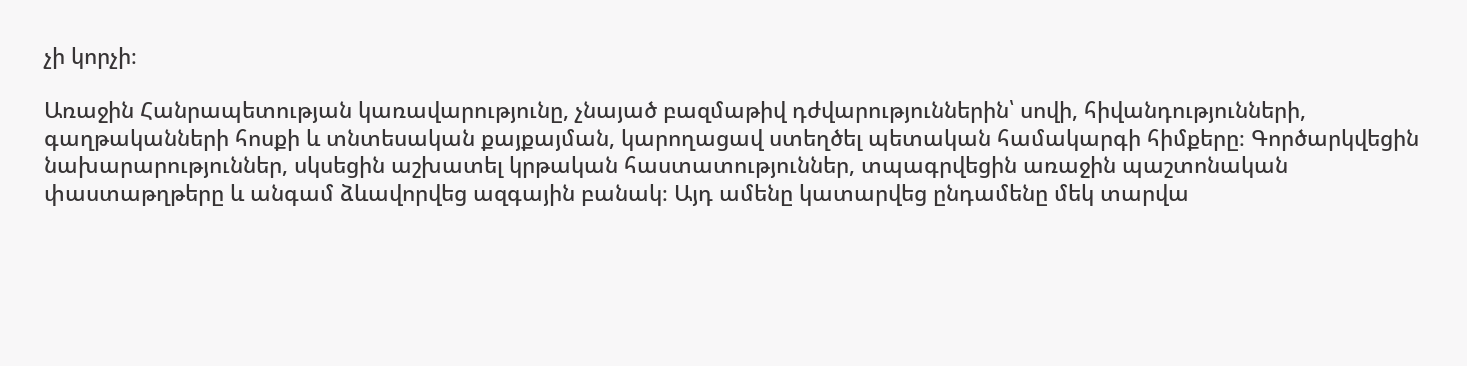չի կորչի։

Առաջին Հանրապետության կառավարությունը, չնայած բազմաթիվ դժվարություններին՝ սովի, հիվանդությունների, գաղթականների հոսքի և տնտեսական քայքայման, կարողացավ ստեղծել պետական համակարգի հիմքերը։ Գործարկվեցին նախարարություններ, սկսեցին աշխատել կրթական հաստատություններ, տպագրվեցին առաջին պաշտոնական փաստաթղթերը և անգամ ձևավորվեց ազգային բանակ։ Այդ ամենը կատարվեց ընդամենը մեկ տարվա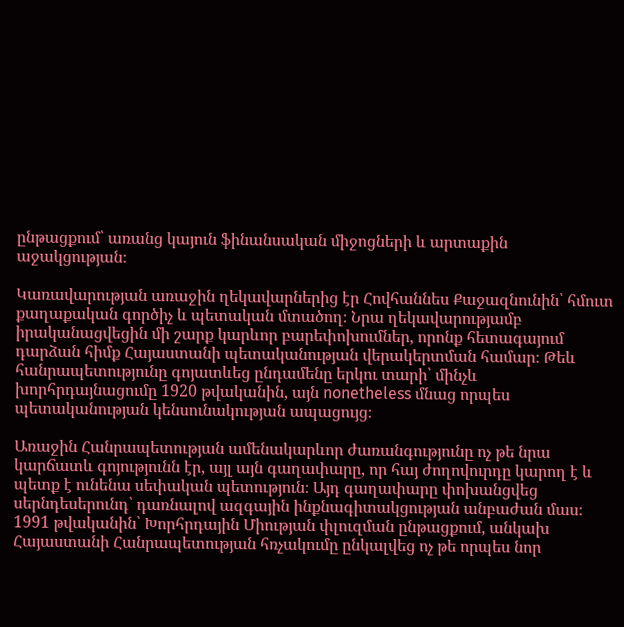ընթացքում՝ առանց կայուն ֆինանսական միջոցների և արտաքին աջակցության։

Կառավարության առաջին ղեկավարներից էր Հովհաննես Քաջազնունին՝ հմուտ քաղաքական գործիչ և պետական մտածող։ Նրա ղեկավարությամբ իրականացվեցին մի շարք կարևոր բարեփոխումներ, որոնք հետագայում դարձան հիմք Հայաստանի պետականության վերակերտման համար։ Թեև հանրապետությունը գոյատևեց ընդամենը երկու տարի՝ մինչև խորհրդայնացումը 1920 թվականին, այն nonetheless մնաց որպես պետականության կենսունակության ապացույց։

Առաջին Հանրապետության ամենակարևոր ժառանգությունը ոչ թե նրա կարճատև գոյությունն էր, այլ այն գաղափարը, որ հայ ժողովուրդը կարող է և պետք է ունենա սեփական պետություն։ Այդ գաղափարը փոխանցվեց սերնդեսերունդ՝ դառնալով ազգային ինքնագիտակցության անբաժան մաս։ 1991 թվականին՝ Խորհրդային Միության փլուզման ընթացքում, անկախ Հայաստանի Հանրապետության հռչակումը ընկալվեց ոչ թե որպես նոր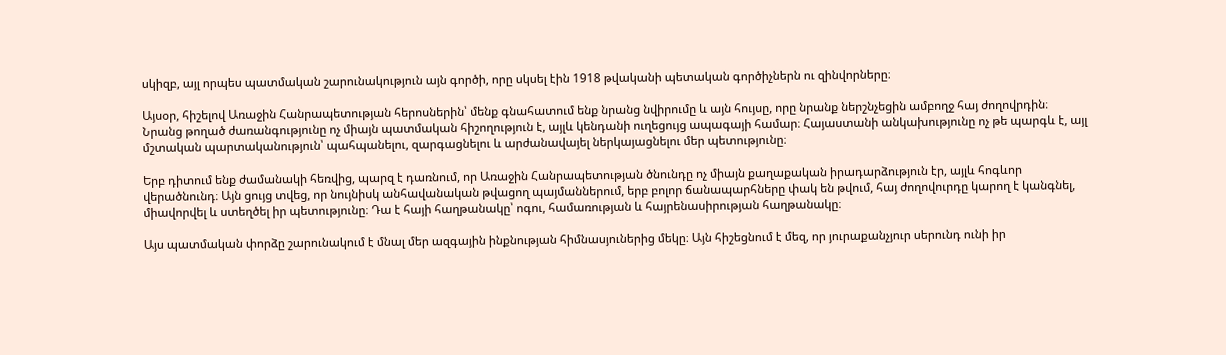սկիզբ, այլ որպես պատմական շարունակություն այն գործի, որը սկսել էին 1918 թվականի պետական գործիչներն ու զինվորները։

Այսօր, հիշելով Առաջին Հանրապետության հերոսներին՝ մենք գնահատում ենք նրանց նվիրումը և այն հույսը, որը նրանք ներշնչեցին ամբողջ հայ ժողովրդին։ Նրանց թողած ժառանգությունը ոչ միայն պատմական հիշողություն է, այլև կենդանի ուղեցույց ապագայի համար։ Հայաստանի անկախությունը ոչ թե պարգև է, այլ մշտական պարտականություն՝ պահպանելու, զարգացնելու և արժանավայել ներկայացնելու մեր պետությունը։

Երբ դիտում ենք ժամանակի հեռվից, պարզ է դառնում, որ Առաջին Հանրապետության ծնունդը ոչ միայն քաղաքական իրադարձություն էր, այլև հոգևոր վերածնունդ։ Այն ցույց տվեց, որ նույնիսկ անհավանական թվացող պայմաններում, երբ բոլոր ճանապարհները փակ են թվում, հայ ժողովուրդը կարող է կանգնել, միավորվել և ստեղծել իր պետությունը։ Դա է հայի հաղթանակը՝ ոգու, համառության և հայրենասիրության հաղթանակը։

Այս պատմական փորձը շարունակում է մնալ մեր ազգային ինքնության հիմնասյուներից մեկը։ Այն հիշեցնում է մեզ, որ յուրաքանչյուր սերունդ ունի իր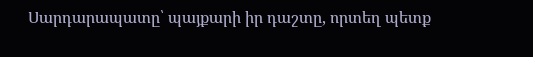Սարդարապատը՝ պայքարի իր դաշտը, որտեղ պետք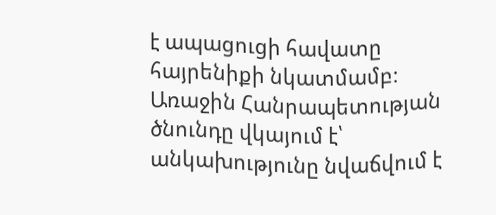է ապացուցի հավատը հայրենիքի նկատմամբ։ Առաջին Հանրապետության ծնունդը վկայում է՝ անկախությունը նվաճվում է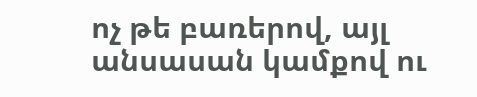ոչ թե բառերով, այլ անսասան կամքով ու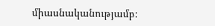միասնականությամբ։